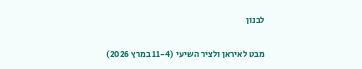לבנון

מבט לאיראן ולציר השיעי (11-4 במרץ 2026)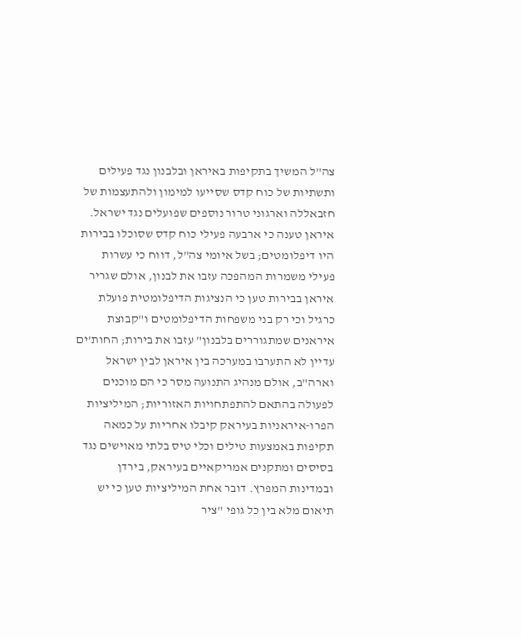צה"ל המשיך בתקיפות באיראן ובלבנון נגד פעילים ותשתיות של כוח קדס שסייעו למימון ולהתעצמות של חזבאללה וארגוני טרור נוספים שפועלים נגד ישראל. איראן טענה כי ארבעה פעילי כוח קדס שסוכלו בבירות היו דיפלומטים; בשל איומי צה"ל, דווח כי עשרות פעילי משמרות המהפכה עזבו את לבנון, אולם שגריר איראן בבירות טען כי הנציגות הדיפלומטית פועלת כרגיל וכי רק בני משפחות הדיפלומטים ו"קבוצת איראנים שמתגוררים בלבנון" עזבו את בירות; החות'ים עדיין לא התערבו במערכה בין איראן לבין ישראל וארה"ב, אולם מנהיג התנועה מסר כי הם מוכנים לפעולה בהתאם להתפתחויות האזוריות; המיליציות הפרו-איראניות בעיראק קיבלו אחריות על כמאה תקיפות באמצעות טילים וכלי טיס בלתי מאוישים נגד בסיסים ומתקנים אמריקאיים בעיראק, בירדן ובמדינות המפרץ. דובר אחת המיליציות טען כי יש תיאום מלא בין כל גופי "ציר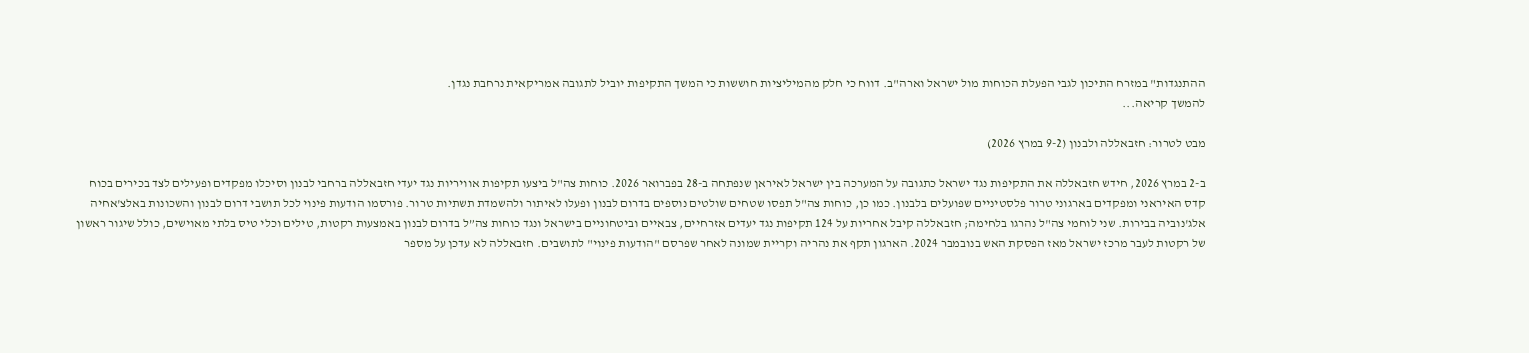ההתנגדות" במזרח התיכון לגבי הפעלת הכוחות מול ישראל וארה"ב. דווח כי חלק מהמיליציות חוששות כי המשך התקיפות יוביל לתגובה אמריקאית נרחבת נגדן.
להמשך קריאה...

מבט לטרור: חזבאללה ולבנון (9-2 במרץ 2026)

ב-2 במרץ 2026, חידש חזבאללה את התקיפות נגד ישראל כתגובה על המערכה בין ישראל לאיראן שנפתחה ב-28 בפברואר 2026. כוחות צה"ל ביצעו תקיפות אוויריות נגד יעדי חזבאללה ברחבי לבנון וסיכלו מפקדים ופעילים לצד בכירים בכוח קדס האיראני ומפקדים בארגוני טרור פלסטיניים שפועלים בלבנון. כמו כן, כוחות צה"ל תפסו שטחים שולטים נוספים בדרום לבנון ופעלו לאיתור ולהשמדת תשתיות טרור. פורסמו הודעות פינוי לכל תושבי דרום לבנון והשכונות באלצ'אחיה אלג'נוביה בבירות. שני לוחמי צה"ל נהרגו בלחימה; חזבאללה קיבל אחריות על 124 תקיפות נגד יעדים אזרחיים, צבאיים וביטחוניים בישראל ונגד כוחות צה”ל בדרום לבנון באמצעות רקטות, טילים וכלי טיס בלתי מאוישים, כולל שיגור ראשון של רקטות לעבר מרכז ישראל מאז הפסקת האש בנובמבר 2024. הארגון תקף את נהריה וקריית שמונה לאחר שפרסם "הודעות פינוי" לתושבים. חזבאללה לא עדכן על מספר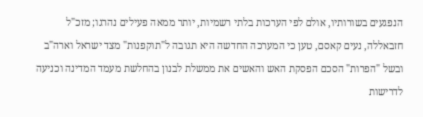הנפגעים בשורותיו, אולם לפי הערכות בלתי רשמיות, יותר ממאה פעילים נהרגו; מזכ"ל חזבאללה, נעים קאסם, טען כי המערכה החדשה היא תגובה ל"תוקפנות" מצד ישראל וארה"ב ובשל "הפרות" הסכם הפסקת האש והאשים את ממשלת לבנון בהחלשת מעמד המדינה וכניעה לדרישות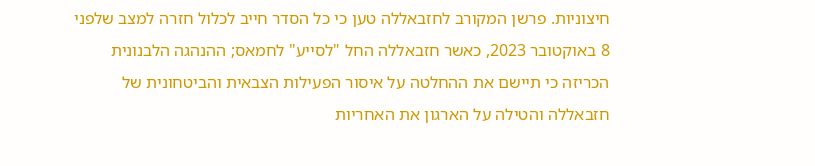חיצוניות. פרשן המקורב לחזבאללה טען כי כל הסדר חייב לכלול חזרה למצב שלפני 8 באוקטובר 2023, כאשר חזבאללה החל "לסייע" לחמאס; ההנהגה הלבנונית הכריזה כי תיישם את ההחלטה על איסור הפעילות הצבאית והביטחונית של חזבאללה והטילה על הארגון את האחריות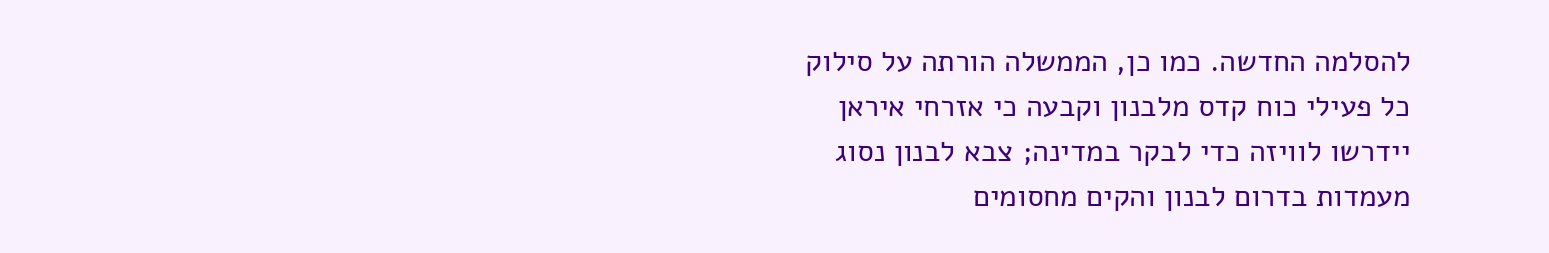להסלמה החדשה. כמו כן, הממשלה הורתה על סילוק כל פעילי כוח קדס מלבנון וקבעה כי אזרחי איראן יידרשו לוויזה כדי לבקר במדינה; צבא לבנון נסוג מעמדות בדרום לבנון והקים מחסומים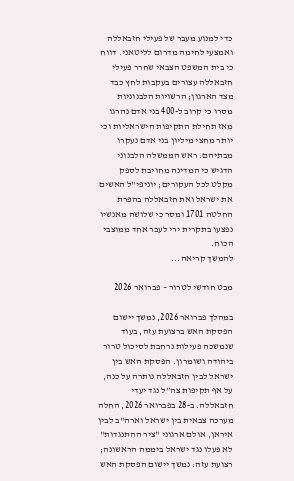כדי למנוע מעבר של פעילי חזבאללה ואמצעי לחימה מדרום לליטאני. דווח כי בית המשפט הצבאי שחרר פעילי חזבאללה עצורים בעקבות לחץ כבד מצד הארגון; הרשויות הלבנוניות מסרו כי קרוב ל-400 בני אדם נהרגו מאז תחילת התקיפות הישראליות וכי יותר מחצי מיליון בני אדם נעקרו מבתיהם. ראש הממשלה הלבנוני הדגיש כי המדינה מחויבת לספק מקלט לכל העקורים; יוניפי"ל האשים את ישראל ואת חזבאללה בהפרת החלטה 1701 ומסר כי שלושה מאנשיו נפצעו בתקרית ירי לעבר אחד ממוצבי הכוח.
להמשך קריאה...

מבט חודשי לטרור – פברואר 2026

במהלך פברואר 2026, נמשך יישום הפסקת האש ברצועת עזה, בעוד שנמשכה פעילות נרחבת לסיכול טרור ביהודה ושומרון. הפסקת האש בין ישראל לבין חזבאללה נותרה על כנה, על אף תקיפות צה”ל נגד יעדי חזבאללה. ב-28 בפברואר 2026, החלה מערכה צבאית בין ישראל וארה"ב לבין איראן, אולם ארגוני "ציר ההתנגדות" לא פעלו נגד ישראל ביממה הראשונה; רצועת עזה: נמשך יישום הפסקת האש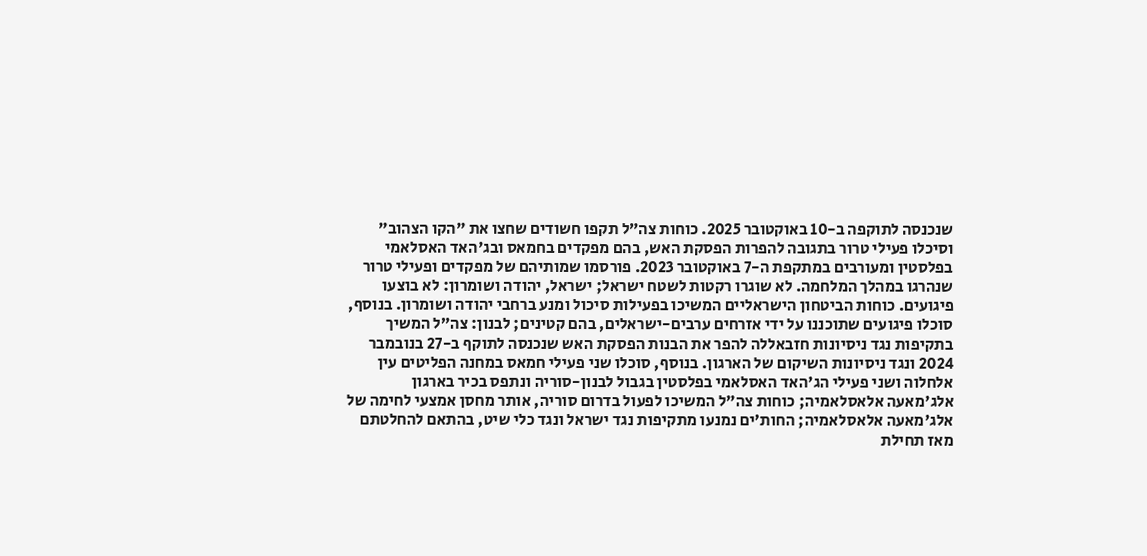שנכנסה לתוקפה ב-10 באוקטובר 2025. כוחות צה”ל תקפו חשודים שחצו את "הקו הצהוב" וסיכלו פעילי טרור בתגובה להפרות הפסקת האש, בהם מפקדים בחמאס ובג'האד האסלאמי בפלסטין ומעורבים במתקפת ה-7 באוקטובר 2023. פורסמו שמותיהם של מפקדים ופעילי טרור שנהרגו במהלך המלחמה. לא שוגרו רקטות לשטח ישראל; ישראל, יהודה ושומרון: לא בוצעו פיגועים. כוחות הביטחון הישראליים המשיכו בפעילות סיכול ומנע ברחבי יהודה ושומרון. בנוסף, סוכלו פיגועים שתוכננו על ידי אזרחים ערבים-ישראלים, בהם קטינים; לבנון: צה”ל המשיך בתקיפות נגד ניסיונות חזבאללה להפר את הבנות הפסקת האש שנכנסה לתוקף ב-27 בנובמבר 2024 ונגד ניסיונות השיקום של הארגון. בנוסף, סוכלו שני פעילי חמאס במחנה הפליטים עין אלחלוה ושני פעילי הג'האד האסלאמי בפלסטין בגבול לבנון-סוריה ונתפס בכיר בארגון אלג'מאעה אלאסלאמיה; כוחות צה"ל המשיכו לפעול בדרום סוריה, אותר מחסן אמצעי לחימה של אלג'מאעה אלאסלאמיה; החות’ים נמנעו מתקיפות נגד ישראל ונגד כלי שיט, בהתאם להחלטתם מאז תחילת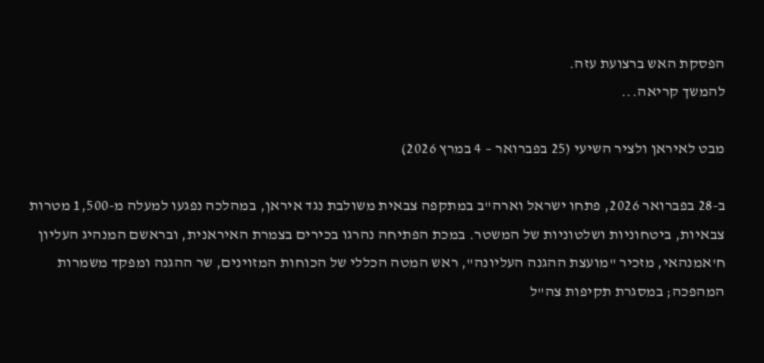הפסקת האש ברצועת עזה.
להמשך קריאה...

מבט לאיראן ולציר השיעי (25 בפברואר – 4 במרץ 2026)

ב-28 בפברואר 2026, פתחו ישראל וארה"ב במתקפה צבאית משולבת נגד איראן, במהלכה נפגעו למעלה מ-1,500 מטרות צבאיות, ביטחוניות ושלטוניות של המשטר. במכת הפתיחה נהרגו בכירים בצמרת האיראנית, ובראשם המנהיג העליון ח'אמנהאי, מזכיר "מועצת ההגנה העליונה", ראש המטה הכללי של הכוחות המזוינים, שר ההגנה ומפקד משמרות המהפכה; במסגרת תקיפות צה"ל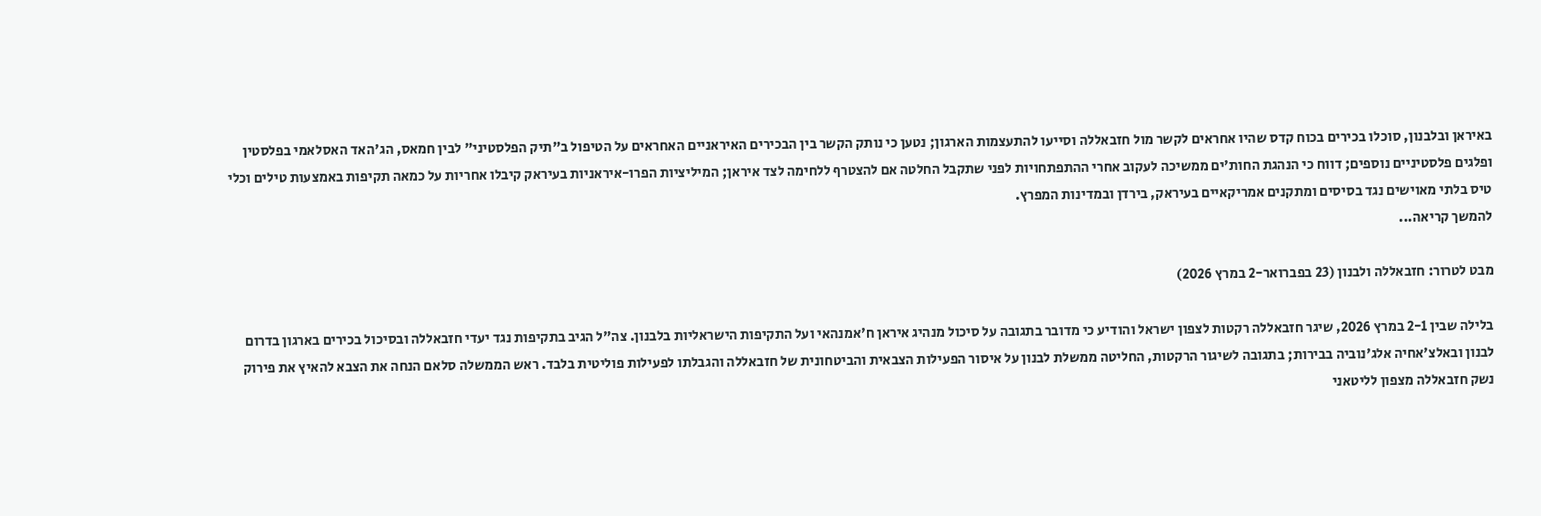באיראן ובלבנון, סוכלו בכירים בכוח קדס שהיו אחראים לקשר מול חזבאללה וסייעו להתעצמות הארגון; נטען כי נותק הקשר בין הבכירים האיראניים האחראים על הטיפול ב"תיק הפלסטיני" לבין חמאס, הג'האד האסלאמי בפלסטין ופלגים פלסטיניים נוספים; דווח כי הנהגת החות'ים ממשיכה לעקוב אחרי ההתפתחויות לפני שתקבל החלטה אם להצטרף ללחימה לצד איראן; המיליציות הפרו-איראניות בעיראק קיבלו אחריות על כמאה תקיפות באמצעות טילים וכלי טיס בלתי מאוישים נגד בסיסים ומתקנים אמריקאיים בעיראק, בירדן ובמדינות המפרץ.
להמשך קריאה...

מבט לטרור: חזבאללה ולבנון (23 בפברואר-2 במרץ 2026)

בלילה שבין 2-1 במרץ 2026, שיגר חזבאללה רקטות לצפון ישראל והודיע כי מדובר בתגובה על סיכול מנהיג איראן ח'אמנהאי ועל התקיפות הישראליות בלבנון. צה"ל הגיב בתקיפות נגד יעדי חזבאללה ובסיכול בכירים בארגון בדרום לבנון ובאלצ'אחיה אלג'נוביה בבירות; בתגובה לשיגור הרקטות, החליטה ממשלת לבנון על איסור הפעילות הצבאית והביטחונית של חזבאללה והגבלתו לפעילות פוליטית בלבד. ראש הממשלה סלאם הנחה את הצבא להאיץ את פירוק נשק חזבאללה מצפון לליטאני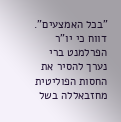"בכל האמצעים". דווח כי יו"ר הפרלמנט ברי נערך להסיר את החסות הפוליטית מחזבאללה בשל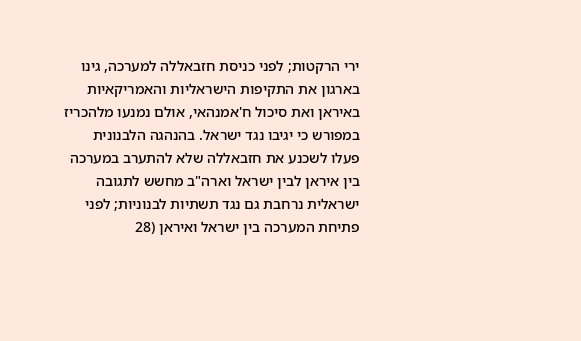ירי הרקטות; לפני כניסת חזבאללה למערכה, גינו בארגון את התקיפות הישראליות והאמריקאיות באיראן ואת סיכול ח'אמנהאי, אולם נמנעו מלהכריז במפורש כי יגיבו נגד ישראל. בהנהגה הלבנונית פעלו לשכנע את חזבאללה שלא להתערב במערכה בין איראן לבין ישראל וארה"ב מחשש לתגובה ישראלית נרחבת גם נגד תשתיות לבנוניות; לפני פתיחת המערכה בין ישראל ואיראן (28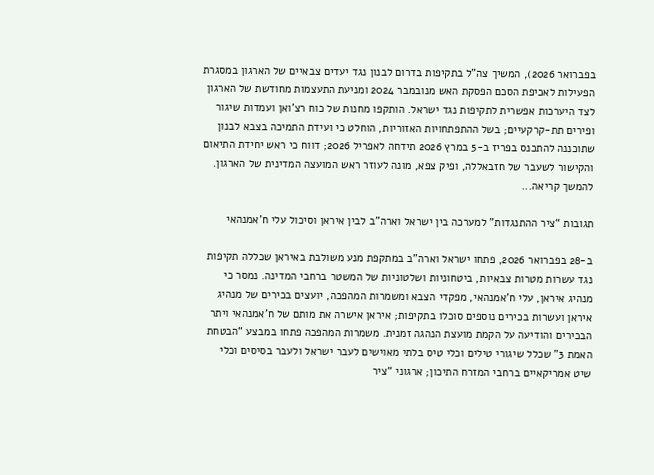בפברואר 2026), המשיך צה"ל בתקיפות בדרום לבנון נגד יעדים צבאיים של הארגון במסגרת הפעילות לאכיפת הסכם הפסקת האש מנובמבר 2024 ומניעת התעצמות מחודשת של הארגון לצד היערכות אפשרית לתקיפות נגד ישראל. הותקפו מחנות של כוח רצ'ואן ועמדות שיגור ופירים תת-קרקעיים; בשל ההתפתחויות האזוריות, הוחלט כי ועידת התמיכה בצבא לבנון שתוכננה להתכנס בפריז ב-5 במרץ 2026 תידחה לאפריל 2026; דווח כי ראש יחידת התיאום והקישור לשעבר של חזבאללה, ופיק צפא, מונה לעוזר ראש המועצה המדינית של הארגון.
להמשך קריאה...

תגובות “ציר ההתנגדות” למערכה בין ישראל וארה”ב לבין איראן וסיכול עלי ח’אמנהאי

ב-28 בפברואר 2026, פתחו ישראל וארה"ב במתקפת מנע משולבת באיראן שכללה תקיפות נגד עשרות מטרות צבאיות, ביטחוניות ושלטוניות של המשטר ברחבי המדינה. נמסר כי מנהיג איראן, עלי ח'אמנהאי, מפקדי הצבא ומשמרות המהפכה, יועצים בכירים של מנהיג איראן ועשרות בכירים נוספים סוכלו בתקיפות; איראן אישרה את מותם של ח'אמנהאי ויתר הבכירים והודיעה על הקמת מועצת הנהגה זמנית. משמרות המהפכה פתחו במבצע “הבטחת האמת 3” שכלל שיגורי טילים וכלי טיס בלתי מאוישים לעבר ישראל ולעבר בסיסים וכלי שיט אמריקאיים ברחבי המזרח התיכון; ארגוני “ציר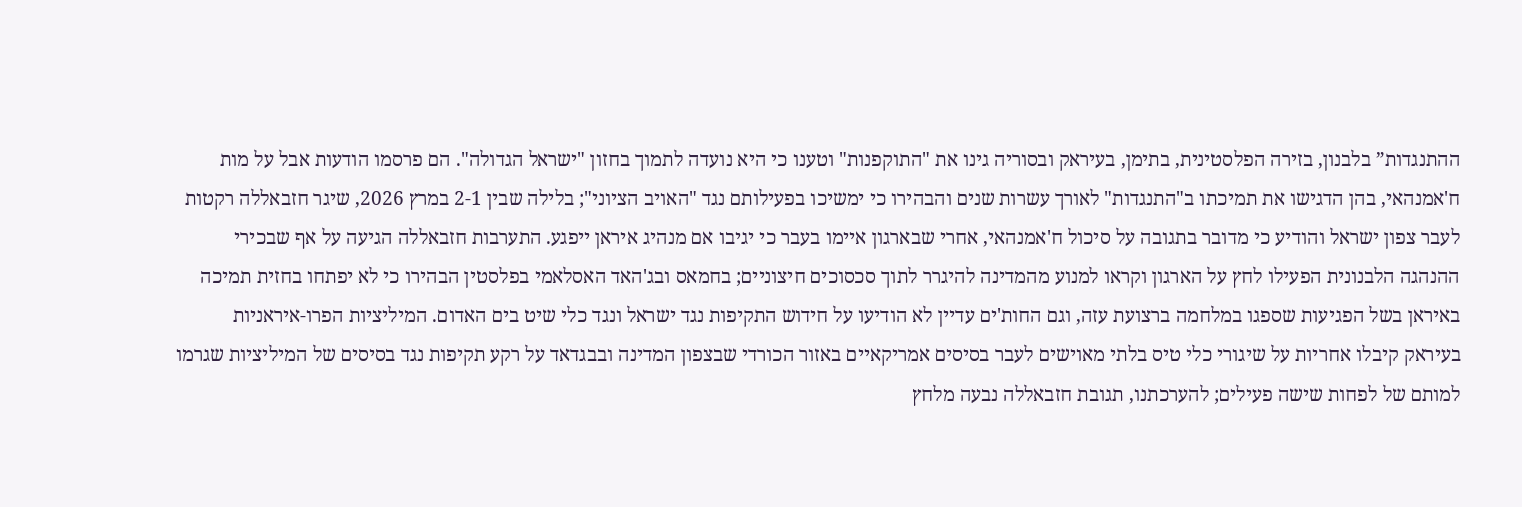ההתנגדות” בלבנון, בזירה הפלסטינית, בתימן, בעיראק ובסוריה גינו את "התוקפנות" וטענו כי היא נועדה לתמוך בחזון "ישראל הגדולה". הם פרסמו הודעות אבל על מות ח'אמנהאי, בהן הדגישו את תמיכתו ב"התנגדות" לאורך עשרות שנים והבהירו כי ימשיכו בפעילותם נגד "האויב הציוני"; בלילה שבין 2-1 במרץ 2026, שיגר חזבאללה רקטות לעבר צפון ישראל והודיע כי מדובר בתגובה על סיכול ח'אמנהאי, אחרי שבארגון איימו בעבר כי יגיבו אם מנהיג איראן ייפגע. התערבות חזבאללה הגיעה על אף שבכירי ההנהגה הלבנונית הפעילו לחץ על הארגון וקראו למנוע מהמדינה להיגרר לתוך סכסוכים חיצוניים; בחמאס ובג'האד האסלאמי בפלסטין הבהירו כי לא יפתחו בחזית תמיכה באיראן בשל הפגיעות שספגו במלחמה ברצועת עזה, וגם החות'ים עדיין לא הודיעו על חידוש התקיפות נגד ישראל ונגד כלי שיט בים האדום. המיליציות הפרו-איראניות בעיראק קיבלו אחריות על שיגורי כלי טיס בלתי מאוישים לעבר בסיסים אמריקאיים באזור הכורדי שבצפון המדינה ובבגדאד על רקע תקיפות נגד בסיסים של המיליציות שגרמו למותם של לפחות שישה פעילים; להערכתנו, תגובת חזבאללה נבעה מלחץ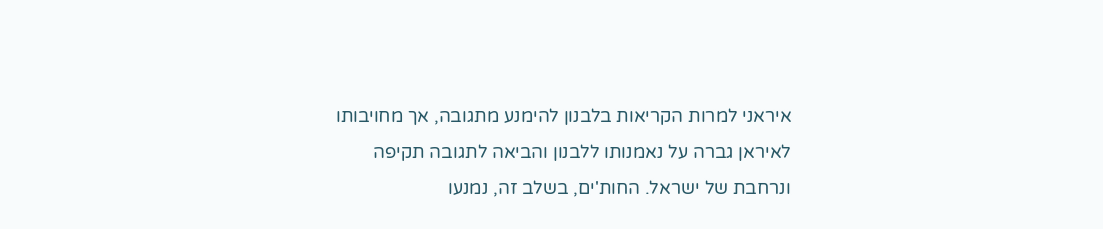איראני למרות הקריאות בלבנון להימנע מתגובה, אך מחויבותו לאיראן גברה על נאמנותו ללבנון והביאה לתגובה תקיפה ונרחבת של ישראל. החות'ים, בשלב זה, נמנעו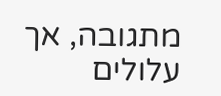מתגובה, אך עלולים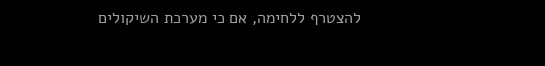להצטרף ללחימה, אם כי מערכת השיקולים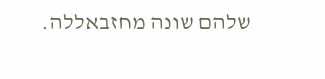שלהם שונה מחזבאללה.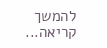להמשך קריאה...